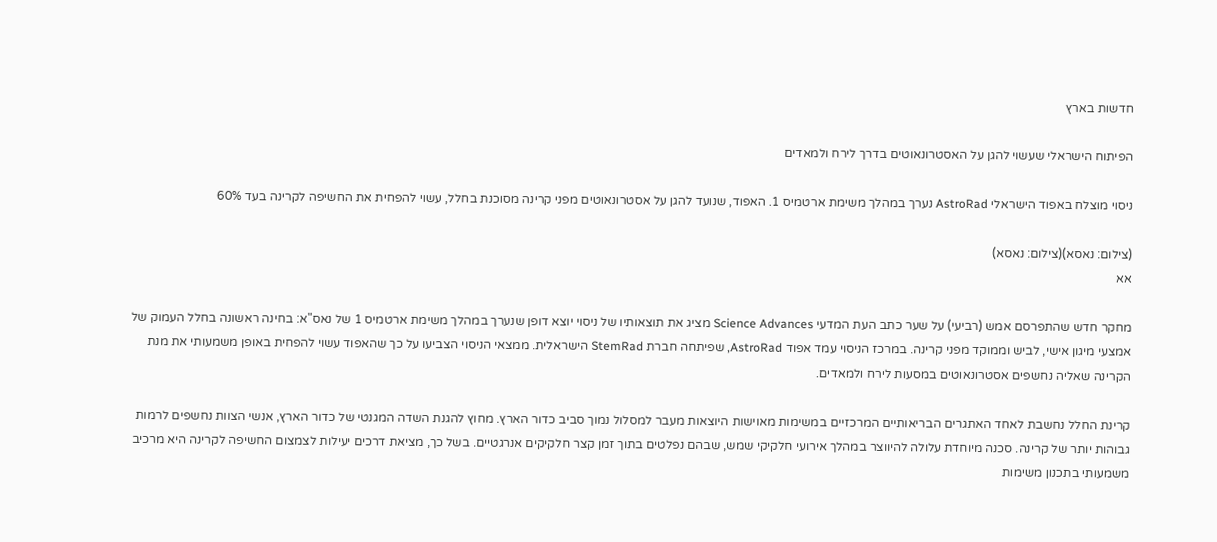חדשות בארץ

הפיתוח הישראלי שעשוי להגן על האסטרונאוטים בדרך לירח ולמאדים

ניסוי מוצלח באפוד הישראלי AstroRad נערך במהלך משימת ארטמיס 1. האפוד, שנועד להגן על אסטרונאוטים מפני קרינה מסוכנת בחלל, עשוי להפחית את החשיפה לקרינה בעד 60%

(צילום: נאסא)(צילום: נאסא)
אא

מחקר חדש שהתפרסם אמש (רביעי) על שער כתב העת המדעי Science Advances מציג את תוצאותיו של ניסוי יוצא דופן שנערך במהלך משימת ארטמיס 1 של נאס"א: בחינה ראשונה בחלל העמוק של אמצעי מיגון אישי, לביש וממוקד מפני קרינה. במרכז הניסוי עמד אפוד AstroRad, שפיתחה חברת StemRad הישראלית. ממצאי הניסוי הצביעו על כך שהאפוד עשוי להפחית באופן משמעותי את מנת הקרינה שאליה נחשפים אסטרונאוטים במסעות לירח ולמאדים.

קרינת החלל נחשבת לאחד האתגרים הבריאותיים המרכזיים במשימות מאוישות היוצאות מעבר למסלול נמוך סביב כדור הארץ. מחוץ להגנת השדה המגנטי של כדור הארץ, אנשי הצוות נחשפים לרמות גבוהות יותר של קרינה. סכנה מיוחדת עלולה להיווצר במהלך אירועי חלקיקי שמש, שבהם נפלטים בתוך זמן קצר חלקיקים אנרגטיים. בשל כך, מציאת דרכים יעילות לצמצום החשיפה לקרינה היא מרכיב משמעותי בתכנון משימות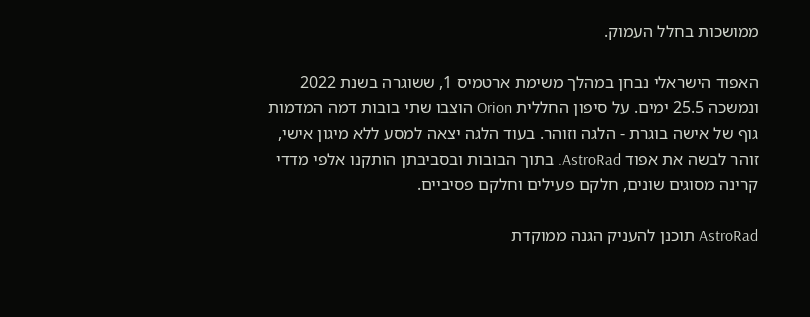ממושכות בחלל העמוק.

האפוד הישראלי נבחן במהלך משימת ארטמיס 1, ששוגרה בשנת 2022 ונמשכה 25.5 ימים. על סיפון החללית Orion הוצבו שתי בובות דמה המדמות גוף של אישה בוגרת - הלגה וזוהר. בעוד הלגה יצאה למסע ללא מיגון אישי, זוהר לבשה את אפוד AstroRad. בתוך הבובות ובסביבתן הותקנו אלפי מדדי קרינה מסוגים שונים, חלקם פעילים וחלקם פסיביים.

AstroRad תוכנן להעניק הגנה ממוקדת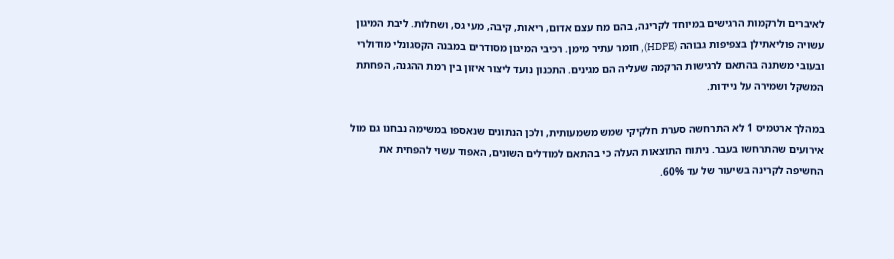לאיברים ולרקמות הרגישים במיוחד לקרינה, בהם מח עצם אדום, ריאות, קיבה, מעי גס, ושחלות. ליבת המיגון עשויה פוליאתילן בצפיפות גבוהה (HDPE), חומר עתיר מימן. רכיבי המיגון מסודרים במבנה הקסגונלי מודולרי ובעובי משתנה בהתאם לרגישות הרקמה שעליה הם מגינים. התכנון נועד ליצור איזון בין רמת ההגנה, הפחתת המשקל ושמירה על ניידות.

במהלך ארטמיס 1 לא התרחשה סערת חלקיקי שמש משמעותית, ולכן הנתונים שנאספו במשימה נבחנו גם מול אירועים שהתרחשו בעבר. ניתוח התוצאות העלה כי בהתאם למודלים השונים, האפוד עשוי להפחית את החשיפה לקרינה בשיעור של עד 60%.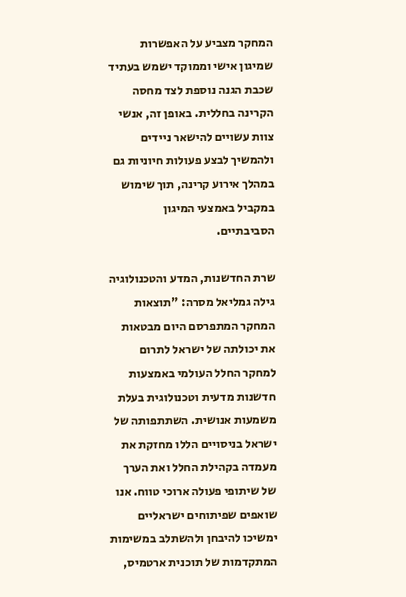המחקר מצביע על האפשרות שמיגון אישי וממוקד ישמש בעתיד שכבת הגנה נוספת לצד מחסה הקרינה בחללית. באופן זה, אנשי צוות עשויים להישאר ניידים ולהמשיך לבצע פעולות חיוניות גם במהלך אירוע קרינה, תוך שימוש במקביל באמצעי המיגון הסביבתיים.

שרת החדשנות, המדע והטכנולוגיה גילה גמליאל מסרה: "תוצאות המחקר המתפרסם היום מבטאות את יכולתה של ישראל לתרום למחקר החלל העולמי באמצעות חדשנות מדעית וטכנולוגית בעלת משמעות אנושית. השתתפותה של ישראל בניסויים הללו מחזקת את מעמדה בקהילת החלל ואת הערך של שיתופי פעולה ארוכי טווח. אנו שואפים שפיתוחים ישראליים ימשיכו להיבחן ולהשתלב במשימות המתקדמות של תוכנית ארטמיס,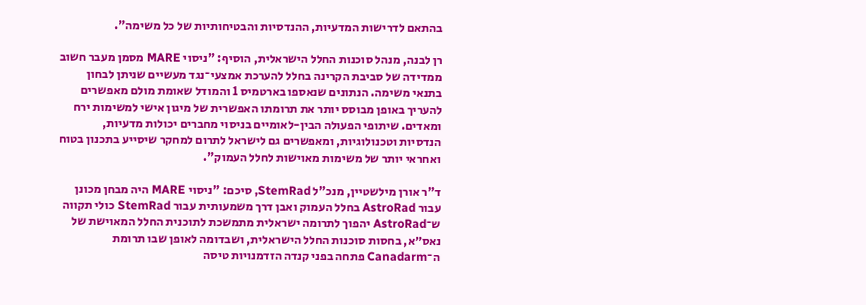בהתאם לדרישות המדעיות, ההנדסיות והבטיחותיות של כל משימה".

רן לבנה, מנהל סוכנות החלל הישראלית, הוסיף: "ניסוי MARE מסמן מעבר חשוב ממדידה של סביבת הקרינה בחלל להערכת אמצעי־נגד מעשיים שניתן לבחון בתנאי משימה. הנתונים שנאספו בארטמיס 1 והמודל שאומת מולם מאפשרים להעריך באופן מבוסס יותר את תרומתו האפשרית של מיגון אישי למשימות ירח ומאדים. שיתופי הפעולה הבין-לאומיים בניסוי מחברים יכולות מדעיות, הנדסיות וטכנולוגיות, ומאפשרים גם לישראל לתרום למחקר שיסייע בתכנון בטוח ואחראי יותר של משימות מאוישות לחלל העמוק".

ד"ר אורן מילשטיין, מנכ"ל StemRad, סיכם: "ניסוי MARE היה מבחן מכונן עבור AstroRad בחלל העמוק ואבן דרך משמעותית עבור StemRad כולי תקווה ש־AstroRad יהפוך לתרומה ישראלית מתמשכת לתוכנית החלל המאוישת של נאס״א, בחסות סוכנות החלל הישראלית, ושבדומה לאופן שבו תרומת ה־Canadarm פתחה בפני קנדה הזדמנויות טיסה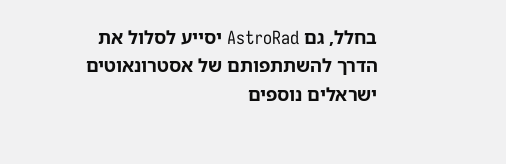בחלל, גם AstroRad יסייע לסלול את הדרך להשתתפותם של אסטרונאוטים ישראלים נוספים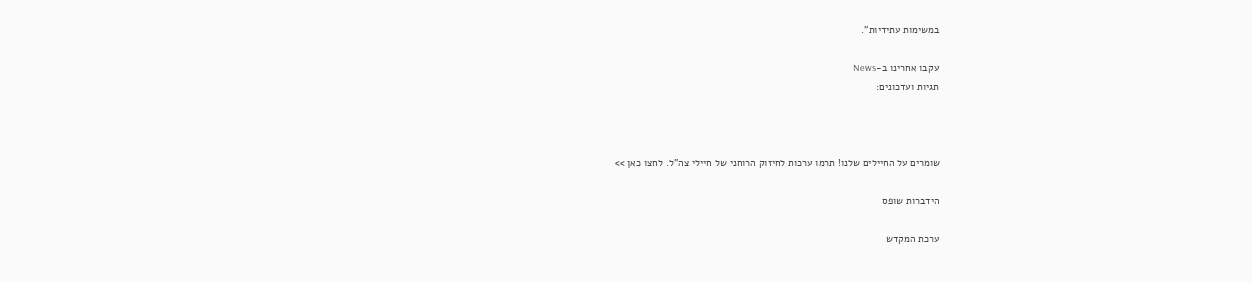במשימות עתידיות".

עקבו אחרינו ב-News
תגיות ועדכונים:



שומרים על החיילים שלנו! תרמו ערכות לחיזוק הרוחני של חיילי צה"ל. לחצו כאן >>

הידברות שופס

ערכת המקדש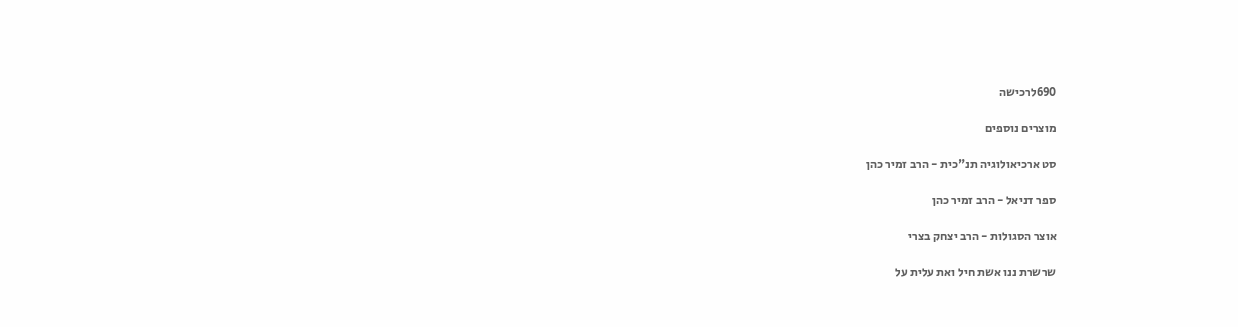690לרכישה

מוצרים נוספים

סט ארכיאולוגיה תנ"כית - הרב זמיר כהן

ספר דניאל - הרב זמיר כהן

אוצר הסגולות - הרב יצחק בצרי

שרשרת ננו אשת חיל ואת עלית על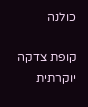כולנה

קופת צדקה יוקרתית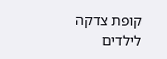קופת צדקה לילדים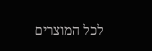לכל המוצרים